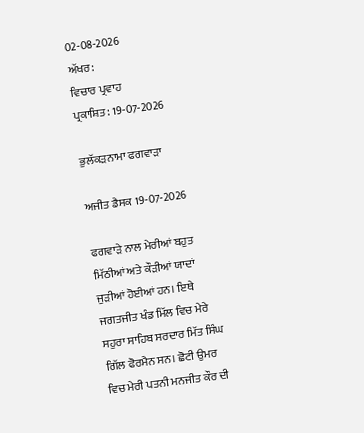02-08-2026
ਅੱਖਰ:
ਵਿਚਾਰ ਪ੍ਰਵਾਹ
ਪ੍ਰਕਾਸ਼ਿਤ: 19-07-2026

ਭੁਲੱਕੜਨਾਮਾ ਫਗਵਾੜਾ

ਅਜੀਤ ਡੈਸਕ 19-07-2026

ਫਗਵਾੜੇ ਨਾਲ ਮੇਰੀਆਂ ਬਹੁਤ ਮਿੱਠੀਆਂ ਅਤੇ ਕੌੜੀਆਂ ਯਾਦਾਂ ਜੁੜੀਆਂ ਹੋਈਆਂ ਹਨ। ਇਥੇ ਜਗਤਜੀਤ ਖੰਡ ਮਿੱਲ ਵਿਚ ਮੇਰੇ ਸਹੁਰਾ ਸਾਹਿਬ ਸਰਦਾਰ ਮਿੱਤ ਸਿੰਘ ਗਿੱਲ ਫੋਰਮੈਨ ਸਨ। ਛੋਟੀ ਉਮਰ ਵਿਚ ਮੇਰੀ ਪਤਨੀ ਮਨਜੀਤ ਕੌਰ ਦੀ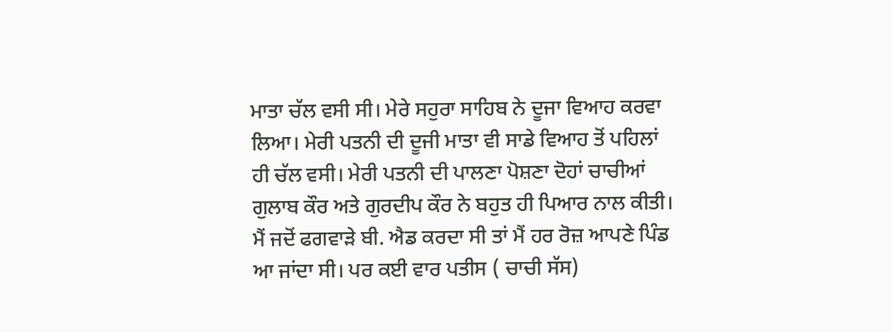ਮਾਤਾ ਚੱਲ ਵਸੀ ਸੀ। ਮੇਰੇ ਸਹੁਰਾ ਸਾਹਿਬ ਨੇ ਦੂਜਾ ਵਿਆਹ ਕਰਵਾ ਲਿਆ। ਮੇਰੀ ਪਤਨੀ ਦੀ ਦੂਜੀ ਮਾਤਾ ਵੀ ਸਾਡੇ ਵਿਆਹ ਤੋਂ ਪਹਿਲਾਂ ਹੀ ਚੱਲ ਵਸੀ। ਮੇਰੀ ਪਤਨੀ ਦੀ ਪਾਲਣਾ ਪੋਸ਼ਣਾ ਦੋਹਾਂ ਚਾਚੀਆਂ ਗੁਲਾਬ ਕੌਰ ਅਤੇ ਗੁਰਦੀਪ ਕੌਰ ਨੇ ਬਹੁਤ ਹੀ ਪਿਆਰ ਨਾਲ ਕੀਤੀ। ਮੈਂ ਜਦੋਂ ਫਗਵਾੜੇ ਬੀ. ਐਡ ਕਰਦਾ ਸੀ ਤਾਂ ਮੈਂ ਹਰ ਰੋਜ਼ ਆਪਣੇ ਪਿੰਡ ਆ ਜਾਂਦਾ ਸੀ। ਪਰ ਕਈ ਵਾਰ ਪਤੀਸ ( ਚਾਚੀ ਸੱਸ)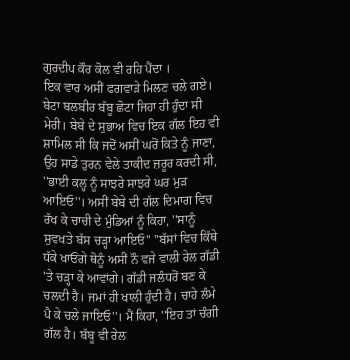ਗੁਰਦੀਪ ਕੌਰ ਕੋਲ ਵੀ ਰਹਿ ਪੈਂਦਾ ।
ਇਕ ਵਾਰ ਅਸੀਂ ਫਗਵਾੜੇ ਮਿਲਣ ਚਲੇ ਗਏ। ਬੇਟਾ ਬਲਬੀਰ ਬੱਬੂ ਛੋਟਾ ਜਿਹਾ ਹੀ ਹੁੰਦਾ ਸੀ ਮੇਰੀ। ਬੇਬੇ ਦੇ ਸੁਭਾਅ ਵਿਚ ਇਕ ਗੱਲ ਇਹ ਵੀ ਸ਼ਾਮਿਲ ਸੀ ਕਿ ਜਦੋਂ ਅਸੀਂ ਘਰੋਂ ਕਿਤੇ ਨੂੰ ਜਾਣਾ, ਉਹ ਸਾਡੇ ਤੁਰਨ ਵੇਲੇ ਤਾਕੀਦ ਜ਼ਰੂਰ ਕਰਦੀ ਸੀ, ''ਭਾਈ ਕਲ੍ਹ ਨੂੰ ਸਾਝਰੇ ਸਾਝਰੇ ਘਰ ਮੁੜ ਆਇਓ''। ਅਸੀਂ ਬੇਬੇ ਦੀ ਗੱਲ ਦਿਮਾਗ ਵਿਚ ਰੱਖ ਕੇ ਚਾਚੀ ਦੇ ਮੁੰਡਿਆਂ ਨੂੰ ਕਿਹਾ, ''ਸਾਨੂੰ ਸੁਵਖਤੇ ਬੱਸ ਚੜ੍ਹਾ ਆਇਓ'' ''ਬੱਸਾਂ ਵਿਚ ਕਿੱਥੇ ਧੱਕੇ ਖਾਓਂਗੇ ਥੋਨੂੰ ਅਸੀਂ ਨੌ ਵਜੇ ਵਾਲੀ ਰੇਲ ਗੱਡੀ 'ਤੇ ਚੜ੍ਹਾ ਕੇ ਆਵਾਂਗੇ। ਗੱਡੀ ਜਲੰਧਰੋਂ ਬਣ ਕੇ ਚਲਦੀ ਹੈ। ਜਮਾਂ ਹੀ ਖਾਲੀ ਹੁੰਦੀ ਹੈ। ਚਾਹੇ ਲੰਮੇ ਪੈ ਕੇ ਚਲੇ ਜਾਇਓ''। ਮੈਂ ਕਿਹਾ, ''ਇਹ ਤਾਂ ਚੰਗੀ ਗੱਲ ਹੈ। ਬੱਬੂ ਵੀ ਰੇਲ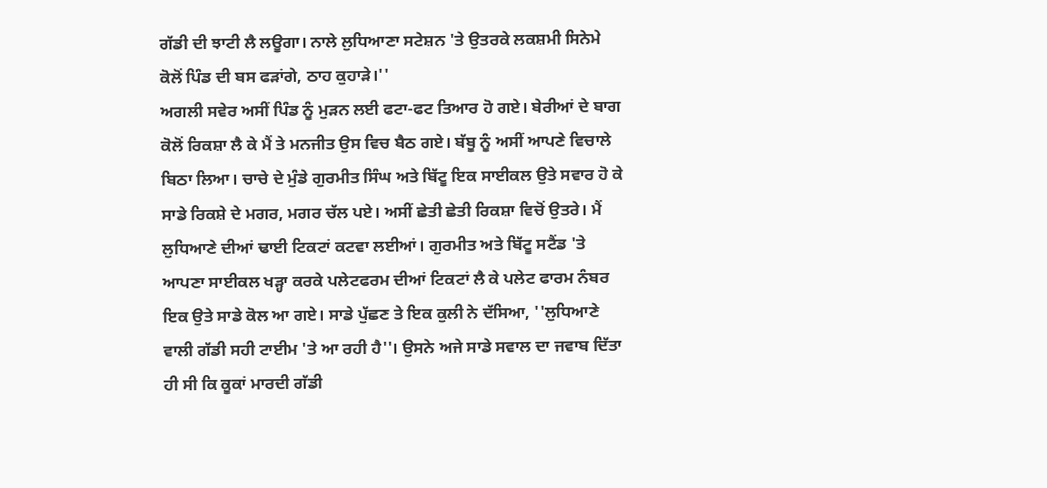ਗੱਡੀ ਦੀ ਝਾਟੀ ਲੈ ਲਊਗਾ। ਨਾਲੇ ਲੁਧਿਆਣਾ ਸਟੇਸ਼ਨ 'ਤੇ ਉਤਰਕੇ ਲਕਸ਼ਮੀ ਸਿਨੇਮੇ ਕੋਲੋਂ ਪਿੰਡ ਦੀ ਬਸ ਫੜਾਂਗੇ, ਠਾਹ ਕੁਹਾੜੇ।''
ਅਗਲੀ ਸਵੇਰ ਅਸੀਂ ਪਿੰਡ ਨੂੰ ਮੁੜਨ ਲਈ ਫਟਾ-ਫਟ ਤਿਆਰ ਹੋ ਗਏ। ਬੇਰੀਆਂ ਦੇ ਬਾਗ ਕੋਲੋਂ ਰਿਕਸ਼ਾ ਲੈ ਕੇ ਮੈਂ ਤੇ ਮਨਜੀਤ ਉਸ ਵਿਚ ਬੈਠ ਗਏ। ਬੱਬੂ ਨੂੰ ਅਸੀਂ ਆਪਣੇ ਵਿਚਾਲੇ ਬਿਠਾ ਲਿਆ। ਚਾਚੇ ਦੇ ਮੁੰਡੇ ਗੁਰਮੀਤ ਸਿੰਘ ਅਤੇ ਬਿੱਟੂ ਇਕ ਸਾਈਕਲ ਉਤੇ ਸਵਾਰ ਹੋ ਕੇ ਸਾਡੇ ਰਿਕਸ਼ੇ ਦੇ ਮਗਰ, ਮਗਰ ਚੱਲ ਪਏ। ਅਸੀਂ ਛੇਤੀ ਛੇਤੀ ਰਿਕਸ਼ਾ ਵਿਚੋਂ ਉਤਰੇ। ਮੈਂ ਲੁਧਿਆਣੇ ਦੀਆਂ ਢਾਈ ਟਿਕਟਾਂ ਕਟਵਾ ਲਈਆਂ। ਗੁਰਮੀਤ ਅਤੇ ਬਿੱਟੂ ਸਟੈਂਡ 'ਤੇ ਆਪਣਾ ਸਾਈਕਲ ਖੜ੍ਹਾ ਕਰਕੇ ਪਲੇਟਫਰਮ ਦੀਆਂ ਟਿਕਟਾਂ ਲੈ ਕੇ ਪਲੇਟ ਫਾਰਮ ਨੰਬਰ ਇਕ ਉਤੇ ਸਾਡੇ ਕੋਲ ਆ ਗਏ। ਸਾਡੇ ਪੁੱਛਣ ਤੇ ਇਕ ਕੁਲੀ ਨੇ ਦੱਸਿਆ, ''ਲੁਧਿਆਣੇ ਵਾਲੀ ਗੱਡੀ ਸਹੀ ਟਾਈਮ 'ਤੇ ਆ ਰਹੀ ਹੈ''। ਉਸਨੇ ਅਜੇ ਸਾਡੇ ਸਵਾਲ ਦਾ ਜਵਾਬ ਦਿੱਤਾ ਹੀ ਸੀ ਕਿ ਕੂਕਾਂ ਮਾਰਦੀ ਗੱਡੀ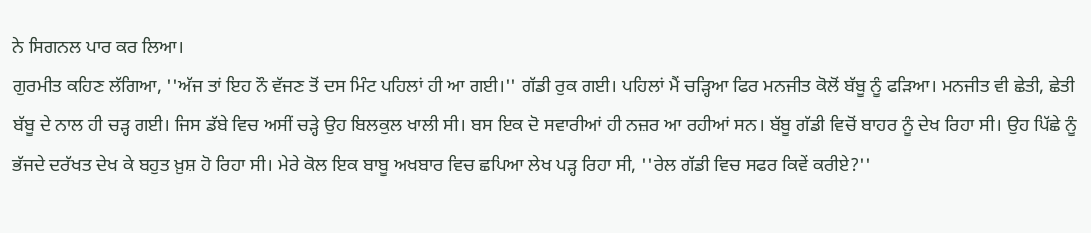ਨੇ ਸਿਗਨਲ ਪਾਰ ਕਰ ਲਿਆ।
ਗੁਰਮੀਤ ਕਹਿਣ ਲੱਗਿਆ, ''ਅੱਜ ਤਾਂ ਇਹ ਨੌ ਵੱਜਣ ਤੋਂ ਦਸ ਮਿੰਟ ਪਹਿਲਾਂ ਹੀ ਆ ਗਈ।'' ਗੱਡੀ ਰੁਕ ਗਈ। ਪਹਿਲਾਂ ਮੈਂ ਚੜ੍ਹਿਆ ਫਿਰ ਮਨਜੀਤ ਕੋਲੋਂ ਬੱਬੂ ਨੂੰ ਫੜਿਆ। ਮਨਜੀਤ ਵੀ ਛੇਤੀ, ਛੇਤੀ ਬੱਬੂ ਦੇ ਨਾਲ ਹੀ ਚੜ੍ਹ ਗਈ। ਜਿਸ ਡੱਬੇ ਵਿਚ ਅਸੀਂ ਚੜ੍ਹੇ ਉਹ ਬਿਲਕੁਲ ਖਾਲੀ ਸੀ। ਬਸ ਇਕ ਦੋ ਸਵਾਰੀਆਂ ਹੀ ਨਜ਼ਰ ਆ ਰਹੀਆਂ ਸਨ। ਬੱਬੂ ਗੱਡੀ ਵਿਚੋਂ ਬਾਹਰ ਨੂੰ ਦੇਖ ਰਿਹਾ ਸੀ। ਉਹ ਪਿੱਛੇ ਨੂੰ ਭੱਜਦੇ ਦਰੱਖਤ ਦੇਖ ਕੇ ਬਹੁਤ ਖ਼ੁਸ਼ ਹੋ ਰਿਹਾ ਸੀ। ਮੇਰੇ ਕੋਲ ਇਕ ਬਾਬੂ ਅਖਬਾਰ ਵਿਚ ਛਪਿਆ ਲੇਖ ਪੜ੍ਹ ਰਿਹਾ ਸੀ, ''ਰੇਲ ਗੱਡੀ ਵਿਚ ਸਫਰ ਕਿਵੇਂ ਕਰੀਏ?''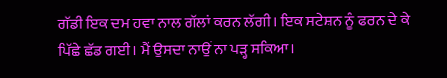ਗੱਡੀ ਇਕ ਦਮ ਹਵਾ ਨਾਲ ਗੱਲਾਂ ਕਰਨ ਲੱਗੀ। ਇਕ ਸਟੇਸ਼ਨ ਨੂੰ ਫਰਨ ਦੇ ਕੇ ਪਿੱਛੇ ਛੱਡ ਗਈ। ਮੈਂ ਉਸਦਾ ਨਾਉਂ ਨਾ ਪੜ੍ਹ ਸਕਿਆ।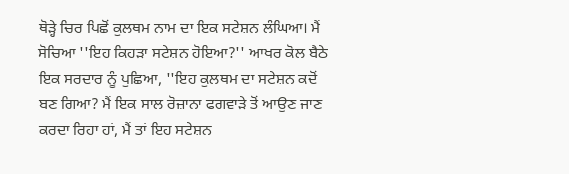ਥੋੜ੍ਹੇ ਚਿਰ ਪਿਛੋਂ ਕੁਲਥਮ ਨਾਮ ਦਾ ਇਕ ਸਟੇਸ਼ਨ ਲੰਘਿਆ। ਮੈਂ ਸੋਚਿਆ ''ਇਹ ਕਿਹੜਾ ਸਟੇਸ਼ਨ ਹੋਇਆ?'' ਆਖਰ ਕੋਲ ਬੈਠੇ ਇਕ ਸਰਦਾਰ ਨੂੰ ਪੁਛਿਆ, ''ਇਹ ਕੁਲਥਮ ਦਾ ਸਟੇਸ਼ਨ ਕਦੋਂ ਬਣ ਗਿਆ? ਮੈਂ ਇਕ ਸਾਲ ਰੋਜ਼ਾਨਾ ਫਗਵਾੜੇ ਤੋਂ ਆਉਣ ਜਾਣ ਕਰਦਾ ਰਿਹਾ ਹਾਂ, ਮੈਂ ਤਾਂ ਇਹ ਸਟੇਸ਼ਨ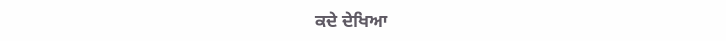ਕਦੇ ਦੇਖਿਆ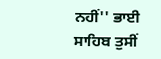ਨਹੀਂ'' ਭਾਈ ਸਾਹਿਬ ਤੁਸੀਂ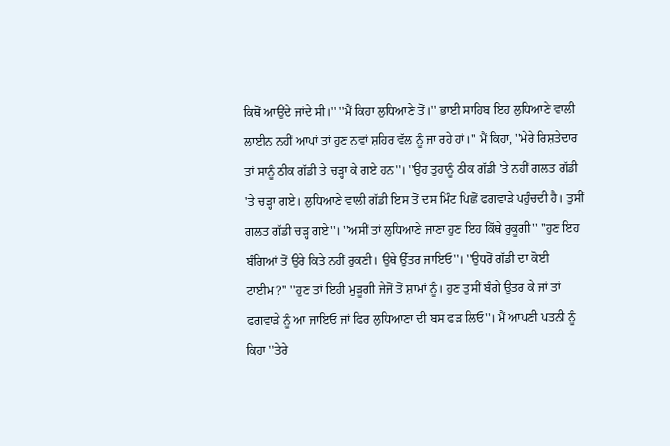ਕਿਥੋਂ ਆਉਂਦੇ ਜਾਂਦੇ ਸੀ।'' ''ਮੈਂ ਕਿਹਾ ਲੁਧਿਆਣੇ ਤੋਂ।'' ਭਾਈ ਸਾਹਿਬ ਇਹ ਲੁਧਿਆਣੇ ਵਾਲੀ ਲਾਈਨ ਨਹੀਂ ਆਪਾਂ ਤਾਂ ਹੁਣ ਨਵਾਂ ਸ਼ਹਿਰ ਵੱਲ ਨੂੰ ਜਾ ਰਹੇ ਹਾਂ।'' ਮੈਂ ਕਿਹਾ, ''ਮੇਰੇ ਰਿਸ਼ਤੇਦਾਰ ਤਾਂ ਸਾਨੂੰ ਠੀਕ ਗੱਡੀ ਤੇ ਚੜ੍ਹਾ ਕੇ ਗਏ ਹਨ''। ''ਉਹ ਤੁਹਾਨੂੰ ਠੀਕ ਗੱਡੀ 'ਤੇ ਨਹੀਂ ਗਲਤ ਗੱਡੀ 'ਤੇ ਚੜ੍ਹਾ ਗਏ। ਲੁਧਿਆਣੇ ਵਾਲੀ ਗੱਡੀ ਇਸ ਤੋਂ ਦਸ ਮਿੰਟ ਪਿਛੋਂ ਫਗਵਾੜੇ ਪਹੁੰਚਦੀ ਹੈ। ਤੁਸੀਂ ਗਲਤ ਗੱਡੀ ਚੜ੍ਹ ਗਏ''। ''ਅਸੀਂ ਤਾਂ ਲੁਧਿਆਣੇ ਜਾਣਾ ਹੁਣ ਇਹ ਕਿੱਥੇ ਰੁਕੂਗੀ'' ''ਹੁਣ ਇਹ ਬੰਗਿਆਂ ਤੋਂ ਉਰੇ ਕਿਤੇ ਨਹੀਂ ਰੁਕਣੀ। ਉਥੇ ਉੱਤਰ ਜਾਇਓ''। ''ਉਧਰੋਂ ਗੱਡੀ ਦਾ ਕੋਈ ਟਾਈਮ?'' ''ਹੁਣ ਤਾਂ ਇਹੀ ਮੁੜੂਗੀ ਜੇਜੋਂ ਤੋਂ ਸ਼ਾਮਾਂ ਨੂੰ। ਹੁਣ ਤੁਸੀਂ ਬੰਗੇ ਉਤਰ ਕੇ ਜਾਂ ਤਾਂ ਫਗਵਾੜੇ ਨੂੰ ਆ ਜਾਇਓ ਜਾਂ ਫਿਰ ਲੁਧਿਆਣਾ ਦੀ ਬਸ ਫੜ ਲਿਓ''। ਮੈਂ ਆਪਣੀ ਪਤਨੀ ਨੂੰ ਕਿਹਾ ''ਤੇਰੇ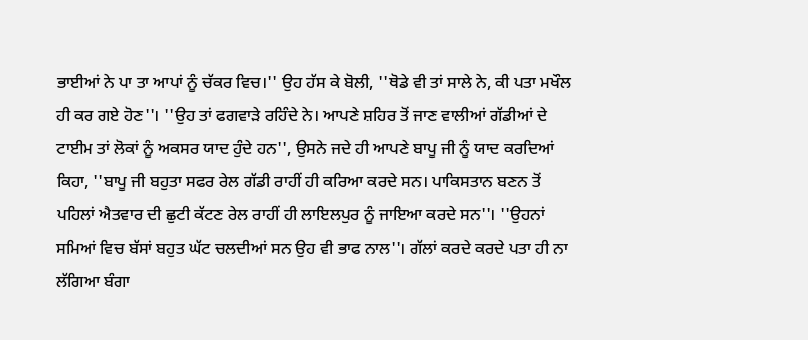ਭਾਈਆਂ ਨੇ ਪਾ ਤਾ ਆਪਾਂ ਨੂੰ ਚੱਕਰ ਵਿਚ।'' ਉਹ ਹੱਸ ਕੇ ਬੋਲੀ, ''ਥੋਡੇ ਵੀ ਤਾਂ ਸਾਲੇ ਨੇ, ਕੀ ਪਤਾ ਮਖੌਲ ਹੀ ਕਰ ਗਏ ਹੋਣ''। ''ਉਹ ਤਾਂ ਫਗਵਾੜੇ ਰਹਿੰਦੇ ਨੇ। ਆਪਣੇ ਸ਼ਹਿਰ ਤੋਂ ਜਾਣ ਵਾਲੀਆਂ ਗੱਡੀਆਂ ਦੇ ਟਾਈਮ ਤਾਂ ਲੋਕਾਂ ਨੂੰ ਅਕਸਰ ਯਾਦ ਹੁੰਦੇ ਹਨ'', ਉਸਨੇ ਜਦੇ ਹੀ ਆਪਣੇ ਬਾਪੂ ਜੀ ਨੂੰ ਯਾਦ ਕਰਦਿਆਂ ਕਿਹਾ, ''ਬਾਪੂ ਜੀ ਬਹੁਤਾ ਸਫਰ ਰੇਲ ਗੱਡੀ ਰਾਹੀਂ ਹੀ ਕਰਿਆ ਕਰਦੇ ਸਨ। ਪਾਕਿਸਤਾਨ ਬਣਨ ਤੋਂ ਪਹਿਲਾਂ ਐਤਵਾਰ ਦੀ ਛੁਟੀ ਕੱਟਣ ਰੇਲ ਰਾਹੀਂ ਹੀ ਲਾਇਲਪੁਰ ਨੂੰ ਜਾਇਆ ਕਰਦੇ ਸਨ''। ''ਉਹਨਾਂ ਸਮਿਆਂ ਵਿਚ ਬੱਸਾਂ ਬਹੁਤ ਘੱਟ ਚਲਦੀਆਂ ਸਨ ਉਹ ਵੀ ਭਾਫ ਨਾਲ''। ਗੱਲਾਂ ਕਰਦੇ ਕਰਦੇ ਪਤਾ ਹੀ ਨਾ ਲੱਗਿਆ ਬੰਗਾ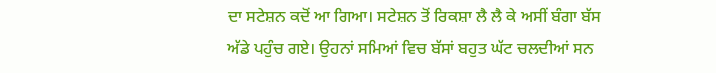ਦਾ ਸਟੇਸ਼ਨ ਕਦੋਂ ਆ ਗਿਆ। ਸਟੇਸ਼ਨ ਤੋਂ ਰਿਕਸ਼ਾ ਲੈ ਲੈ ਕੇ ਅਸੀਂ ਬੰਗਾ ਬੱਸ ਅੱਡੇ ਪਹੁੰਚ ਗਏ। ਉਹਨਾਂ ਸਮਿਆਂ ਵਿਚ ਬੱਸਾਂ ਬਹੁਤ ਘੱਟ ਚਲਦੀਆਂ ਸਨ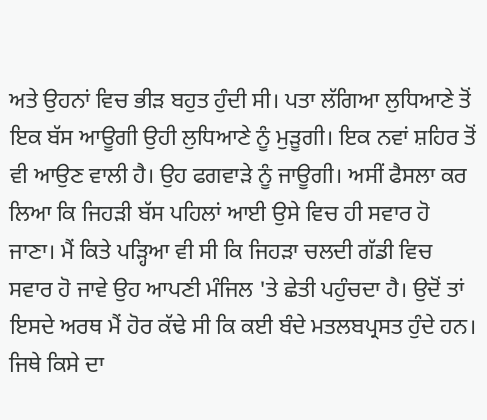ਅਤੇ ਉਹਨਾਂ ਵਿਚ ਭੀੜ ਬਹੁਤ ਹੁੰਦੀ ਸੀ। ਪਤਾ ਲੱਗਿਆ ਲੁਧਿਆਣੇ ਤੋਂ ਇਕ ਬੱਸ ਆਊਗੀ ਉਹੀ ਲੁਧਿਆਣੇ ਨੂੰ ਮੁੜੂਗੀ। ਇਕ ਨਵਾਂ ਸ਼ਹਿਰ ਤੋਂ ਵੀ ਆਉਣ ਵਾਲੀ ਹੈ। ਉਹ ਫਗਵਾੜੇ ਨੂੰ ਜਾਊਗੀ। ਅਸੀਂ ਫੈਸਲਾ ਕਰ ਲਿਆ ਕਿ ਜਿਹੜੀ ਬੱਸ ਪਹਿਲਾਂ ਆਈ ਉਸੇ ਵਿਚ ਹੀ ਸਵਾਰ ਹੋ ਜਾਣਾ। ਮੈਂ ਕਿਤੇ ਪੜ੍ਹਿਆ ਵੀ ਸੀ ਕਿ ਜਿਹੜਾ ਚਲਦੀ ਗੱਡੀ ਵਿਚ ਸਵਾਰ ਹੋ ਜਾਵੇ ਉਹ ਆਪਣੀ ਮੰਜਿਲ 'ਤੇ ਛੇਤੀ ਪਹੁੰਚਦਾ ਹੈ। ਉਦੋਂ ਤਾਂ ਇਸਦੇ ਅਰਥ ਮੈਂ ਹੋਰ ਕੱਢੇ ਸੀ ਕਿ ਕਈ ਬੰਦੇ ਮਤਲਬਪ੍ਰਸਤ ਹੁੰਦੇ ਹਨ। ਜਿਥੇ ਕਿਸੇ ਦਾ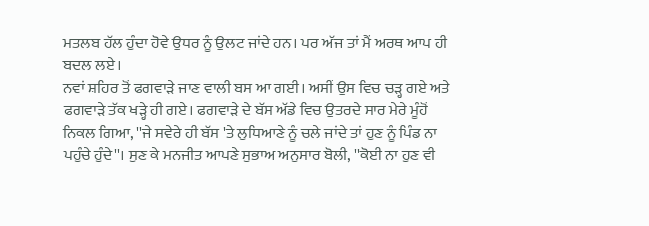ਮਤਲਬ ਹੱਲ ਹੁੰਦਾ ਹੋਵੇ ਉਧਰ ਨੂੰ ਉਲਟ ਜਾਂਦੇ ਹਨ। ਪਰ ਅੱਜ ਤਾਂ ਮੈਂ ਅਰਥ ਆਪ ਹੀ ਬਦਲ ਲਏ।
ਨਵਾਂ ਸ਼ਹਿਰ ਤੋਂ ਫਗਵਾੜੇ ਜਾਣ ਵਾਲੀ ਬਸ ਆ ਗਈ। ਅਸੀਂ ਉਸ ਵਿਚ ਚੜ੍ਹ ਗਏ ਅਤੇ ਫਗਵਾੜੇ ਤੱਕ ਖੜ੍ਹੇ ਹੀ ਗਏ। ਫਗਵਾੜੇ ਦੇ ਬੱਸ ਅੱਡੇ ਵਿਚ ਉਤਰਦੇ ਸਾਰ ਮੇਰੇ ਮੂੰਹੋਂ ਨਿਕਲ ਗਿਆ, ''ਜੇ ਸਵੇਰੇ ਹੀ ਬੱਸ 'ਤੇ ਲੁਧਿਆਣੇ ਨੂੰ ਚਲੇ ਜਾਂਦੇ ਤਾਂ ਹੁਣ ਨੂੰ ਪਿੰਡ ਨਾ ਪਹੁੰਚੇ ਹੁੰਦੇ''। ਸੁਣ ਕੇ ਮਨਜੀਤ ਆਪਣੇ ਸੁਭਾਅ ਅਨੁਸਾਰ ਬੋਲੀ, ''ਕੋਈ ਨਾ ਹੁਣ ਵੀ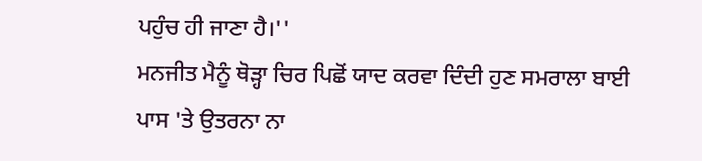ਪਹੁੰਚ ਹੀ ਜਾਣਾ ਹੈ।''
ਮਨਜੀਤ ਮੈਨੂੰ ਥੋੜ੍ਹਾ ਚਿਰ ਪਿਛੋਂ ਯਾਦ ਕਰਵਾ ਦਿੰਦੀ ਹੁਣ ਸਮਰਾਲਾ ਬਾਈ ਪਾਸ 'ਤੇ ਉਤਰਨਾ ਨਾ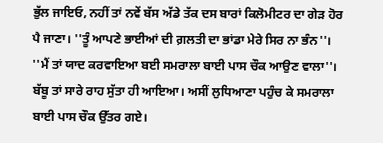ਭੁੱਲ ਜਾਇਓ, ਨਹੀਂ ਤਾਂ ਨਵੇਂ ਬੱਸ ਅੱਡੇ ਤੱਕ ਦਸ ਬਾਰਾਂ ਕਿਲੋਮੀਟਰ ਦਾ ਗੇੜ ਹੋਰ ਪੈ ਜਾਣਾ। ''ਤੂੰ ਆਪਣੇ ਭਾਈਆਂ ਦੀ ਗ਼ਲਤੀ ਦਾ ਭਾਂਡਾ ਮੇਰੇ ਸਿਰ ਨਾ ਭੰਨ''। ''ਮੈਂ ਤਾਂ ਯਾਦ ਕਰਵਾਇਆ ਬਈ ਸਮਰਾਲਾ ਬਾਈ ਪਾਸ ਚੌਕ ਆਉਣ ਵਾਲਾ''। ਬੱਬੂ ਤਾਂ ਸਾਰੇ ਰਾਹ ਸੁੱਤਾ ਹੀ ਆਇਆ। ਅਸੀਂ ਲੁਧਿਆਣਾ ਪਹੁੰਚ ਕੇ ਸਮਰਾਲਾ ਬਾਈ ਪਾਸ ਚੌਕ ਉੱਤਰ ਗਏ।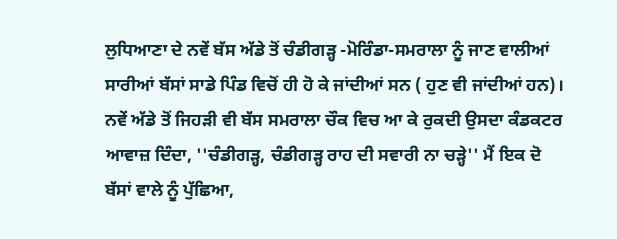ਲੁਧਿਆਣਾ ਦੇ ਨਵੇਂ ਬੱਸ ਅੱਡੇ ਤੋਂ ਚੰਡੀਗੜ੍ਹ -ਮੋਰਿੰਡਾ-ਸਮਰਾਲਾ ਨੂੰ ਜਾਣ ਵਾਲੀਆਂ ਸਾਰੀਆਂ ਬੱਸਾਂ ਸਾਡੇ ਪਿੰਡ ਵਿਚੋਂ ਹੀ ਹੋ ਕੇ ਜਾਂਦੀਆਂ ਸਨ ( ਹੁਣ ਵੀ ਜਾਂਦੀਆਂ ਹਨ)। ਨਵੇਂ ਅੱਡੇ ਤੋਂ ਜਿਹੜੀ ਵੀ ਬੱਸ ਸਮਰਾਲਾ ਚੌਕ ਵਿਚ ਆ ਕੇ ਰੁਕਦੀ ਉਸਦਾ ਕੰਡਕਟਰ ਆਵਾਜ਼ ਦਿੰਦਾ, ''ਚੰਡੀਗੜ੍ਹ, ਚੰਡੀਗੜ੍ਹ ਰਾਹ ਦੀ ਸਵਾਰੀ ਨਾ ਚੜ੍ਹੇ'' ਮੈਂ ਇਕ ਦੋ ਬੱਸਾਂ ਵਾਲੇ ਨੂੰ ਪੁੱਛਿਆ,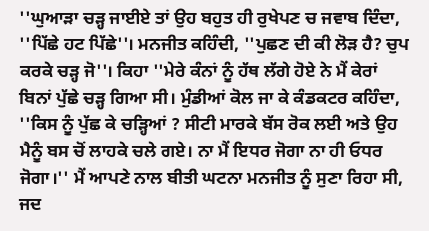''ਘੁਆੜਾ ਚੜ੍ਹ ਜਾਈਏ ਤਾਂ ਉਹ ਬਹੁਤ ਹੀ ਰੁਖੇਪਣ ਚ ਜਵਾਬ ਦਿੰਦਾ,
''ਪਿੱਛੇ ਹਟ ਪਿੱਛੇ''। ਮਨਜੀਤ ਕਹਿੰਦੀ, ''ਪੁਛਣ ਦੀ ਕੀ ਲੋੜ ਹੈ? ਚੁਪ ਕਰਕੇ ਚੜ੍ਹ ਜੋ''। ਕਿਹਾ ''ਮੇਰੇ ਕੰਨਾਂ ਨੂੰ ਹੱਥ ਲੱਗੇ ਹੋਏ ਨੇ ਮੈਂ ਕੇਰਾਂ ਬਿਨਾਂ ਪੁੱਛੇ ਚੜ੍ਹ ਗਿਆ ਸੀ। ਮੁੰਡੀਆਂ ਕੋਲ ਜਾ ਕੇ ਕੰਡਕਟਰ ਕਹਿੰਦਾ, ''ਕਿਸ ਨੂੰ ਪੁੱਛ ਕੇ ਚੜ੍ਹਿਆਂ ? ਸੀਟੀ ਮਾਰਕੇ ਬੱਸ ਰੋਕ ਲਈ ਅਤੇ ਉਹ ਮੈਨੂੰ ਬਸ ਚੋਂ ਲਾਹਕੇ ਚਲੇ ਗਏ। ਨਾ ਮੈਂ ਇਧਰ ਜੋਗਾ ਨਾ ਹੀ ਓਧਰ ਜੋਗਾ।'' ਮੈਂ ਆਪਣੇ ਨਾਲ ਬੀਤੀ ਘਟਨਾ ਮਨਜੀਤ ਨੂੰ ਸੁਣਾ ਰਿਹਾ ਸੀ, ਜਦ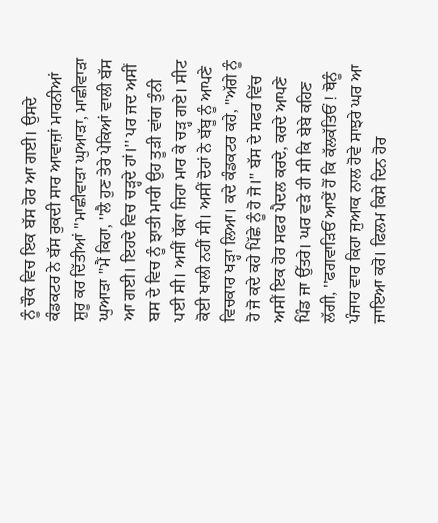ਨੂੰ ਚੌਕ ਵਿਚ ਇਕ ਬੱਸ ਹੋਰ ਆ ਗਈ। ਉਸਦੇ ਕੰਡਕਟਰ ਨੇ ਬੱਸ ਰੁਕਦੀ ਸਾਰ ਆਵਾਜ਼ਾਂ ਮਾਰਨੀਆਂ ਸ਼ੁਰੂ ਕਰ ਦਿੱਤੀਆਂ ''ਮਾਛੀਵਾੜਾ ਘੁਆੜਾ, ਮਾਛੀਵਾੜਾ ਘੁਆੜਾ ''ਮੈਂ ਕਿਹਾ, ''ਲੈ ਹੁਣ ਤੇਰੇ ਪੇਕਿਆਂ ਵਾਲੀ ਬੱਸ ਆ ਗਈ। ਇਹਦੇ ਵਿਚ ਚੜ੍ਹਦੇ ਹਾਂ।'' ਪਰ ਜਦ ਅਸੀਂ ਬਸ ਦੇ ਵਿਚ ਨੂੰ ਝਾਤੀ ਮਾਰੀ ਉਹ ਤੂੜੀ ਵਾਂਗ ਤੁੰਨੀ ਪਈ ਸੀ। ਅਸੀਂ ਧੱਕਾ ਜਿਹਾ ਮਾਰ ਕੇ ਚੜ੍ਹ ਗਏ। ਸੀਟ ਕੋਈ ਖਾਲੀ ਨਹੀਂ ਸੀ। ਅਸੀਂ ਦੋਹਾਂ ਨੇ ਬੱਬੂ ਨੂੰ ਆਪਣੇ ਵਿਚਕਾਰ ਖੜ੍ਹਾ ਲਿਆ। ਕਦੇ ਕੰਡਕਟਰ ਕਹੇ, ''ਅੱਗੇ ਨੂੰ ਹੋ ਜੋ ਕਦੇ ਕਹੇ ਪਿੱਛੇ ਨੂੰ ਹੋ ਜੋ।'' ਬੱਸ ਦੇ ਸਫਰ ਵਿੱਚ ਅਸੀਂ ਇਕ ਹੋਰ ਸਫਰ ਪੈਦਲ ਕਰਦੇ, ਕਰਦੇ ਆਪਣੇ ਪਿੰਡ ਜਾ ਉੱਤਰੇ। ਘਰ ਵੜੇ ਹੀ ਸੀ ਕਿ ਬੇਬੇ ਕਹਿਣ ਲੱਗੀ, ''ਫਗਵਾੜਿਓਂ ਆਏਂ ਹੋਂ ਕਿ ਕੱਲਕੱਤਿਓਂ ! ਥੋਨੂੰ ਪੰਜਾਹ ਵਾਰ ਕਿਹਾ ਜੁਆਕ ਨਾਲ ਹੋਵੇ ਸਾਝਰੇ ਘਰ ਆ ਜਾਇਆ ਕਰੋ। ਫਿਲਮ ਕਿਸੇ ਦਿਨ ਹੋਰ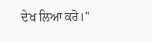ਦੇਖ ਲਿਆ ਕਰੋ।''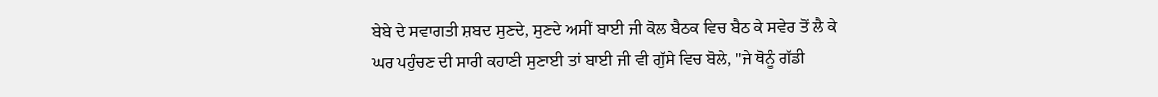ਬੇਬੇ ਦੇ ਸਵਾਗਤੀ ਸ਼ਬਦ ਸੁਣਦੇ, ਸੁਣਦੇ ਅਸੀਂ ਬਾਈ ਜੀ ਕੋਲ ਬੈਠਕ ਵਿਚ ਬੈਠ ਕੇ ਸਵੇਰ ਤੋਂ ਲੈ ਕੇ ਘਰ ਪਹੁੰਚਣ ਦੀ ਸਾਰੀ ਕਹਾਣੀ ਸੁਣਾਈ ਤਾਂ ਬਾਈ ਜੀ ਵੀ ਗੁੱਸੇ ਵਿਚ ਬੋਲੇ, ''ਜੇ ਥੋਨੂੰ ਗੱਡੀ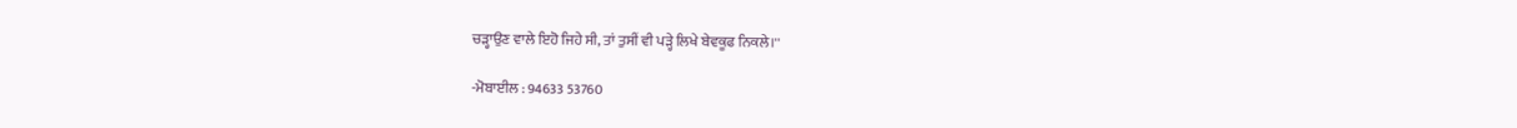ਚੜ੍ਹਾਉਣ ਵਾਲੇ ਇਹੋ ਜਿਹੇ ਸੀ, ਤਾਂ ਤੁਸੀਂ ਵੀ ਪੜ੍ਹੇ ਲਿਖੇ ਬੇਵਕੂਫ ਨਿਕਲੇ।''

-ਮੋਬਾਈਲ : 94633 53760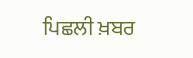ਪਿਛਲੀ ਖ਼ਬਰ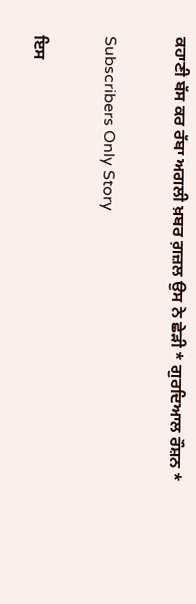ਕਹਾਣੀ ਬੱਸ ਕਰ ਰੱਬਾ ਅਗਲੀ ਖ਼ਬਰ ਗ਼ਜ਼ਲ ਉਸ ਨੇ ਛੇੜੀ * ਗੁਰਦਿਆਲ ਰੌਸ਼ਨ *

Subscribers Only Story

ਇਸ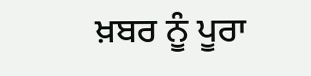ਖ਼ਬਰ ਨੂੰ ਪੂਰਾ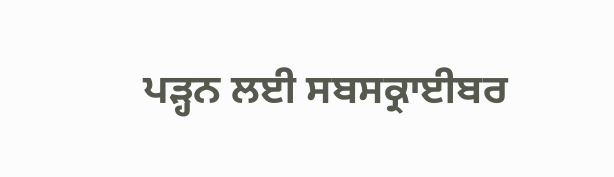ਪੜ੍ਹਨ ਲਈ ਸਬਸਕ੍ਰਾਈਬਰ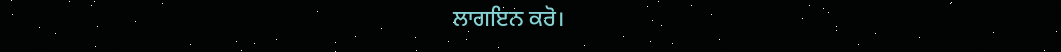ਲਾਗਇਨ ਕਰੋ।